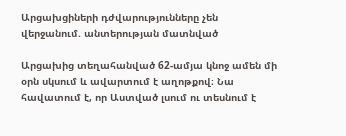Արցախցիների դժվարությունները չեն վերջանում. անտերության մատնված

Արցախից տեղահանված 62-ամյա կնոջ ամեն մի օրն սկսում և ավարտում է աղոթքով։ Նա հավատում է, որ Աստված լսում ու տեսնում է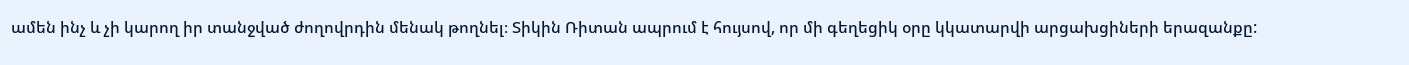ամեն ինչ և չի կարող իր տանջված ժողովրդին մենակ թողնել։ Տիկին Ռիտան ապրում է հույսով, որ մի գեղեցիկ օրը կկատարվի արցախցիների երազանքը: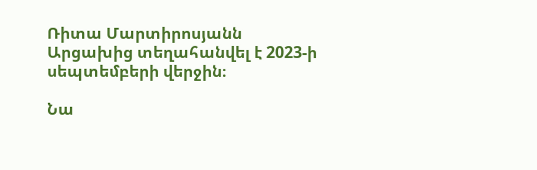Ռիտա Մարտիրոսյանն Արցախից տեղահանվել է 2023-ի սեպտեմբերի վերջին։

Նա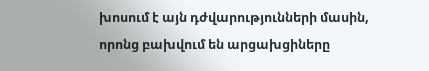խոսում է այն դժվարությունների մասին, որոնց բախվում են արցախցիները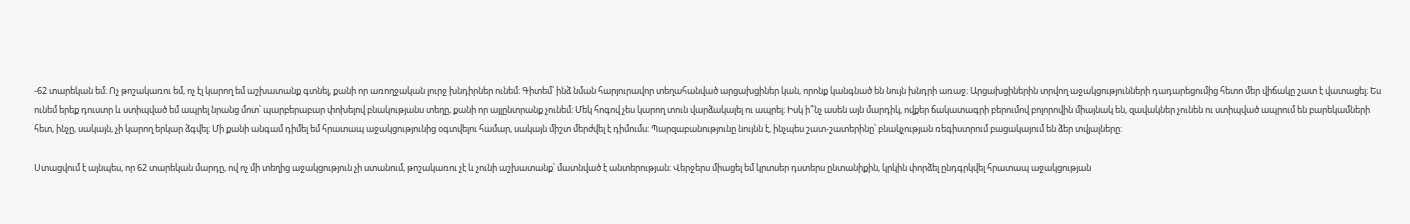-62 տարեկան եմ։ Ոչ թոշակառու եմ, ոչ էլ կարող եմ աշխատանք գտնել, քանի որ առողջական լուրջ խնդիրներ ունեմ։ Գիտեմ՝ ինձ նման հարյուրավոր տեղահանված արցախցիներ կան, որոնք կանգնած են նույն խնդրի առաջ։ Արցախցիներին տրվող աջակցությունների դադարեցումից հետո մեր վիճակը շատ է վատացել։ Ես ունեմ երեք դուստր և ստիպված եմ ապրել նրանց մոտ՝ պարբերաբար փոխելով բնակությանս տեղը, քանի որ այլընտրանք չունեմ։ Մեկ հոգով չես կարող տուն վարձակալել ու ապրել։ Իսկ ի՞նչ ասեն այն մարդիկ, ովքեր ճակատագրի բերումով բոլորովին միայնակ են, զավակներ չունեն ու ստիպված ապրում են բարեկամների հետ, ինչը, սակայն, չի կարող երկար ձգվել։ Մի քանի անգամ դիմել եմ հրատապ աջակցությունից օգտվելու համար, սակայն միշտ մերժվել է դիմումս։ Պարզաբանությունը նույնն է, ինչպես շատ-շատերինը՝ բնակչության ռեգիստրում բացակայում են ձեր տվյալները:

Ստացվում է այնպես, որ 62 տարեկան մարդը, ով ոչ մի տեղից աջակցություն չի ստանում, թոշակառու չէ և չունի աշխատանք՝ մատնված է անտերության։ Վերջերս միացել եմ կրտսեր դստերս ընտանիքին, կրկին փորձել ընդգրկվել հրատապ աջակցության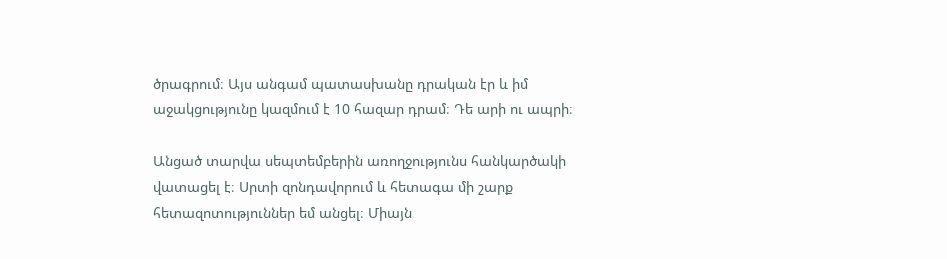ծրագրում։ Այս անգամ պատասխանը դրական էր և իմ աջակցությունը կազմում է 10 հազար դրամ։ Դե արի ու ապրի։

Անցած տարվա սեպտեմբերին առողջությունս հանկարծակի վատացել է։ Սրտի զոնդավորում և հետագա մի շարք հետազոտություններ եմ անցել։ Միայն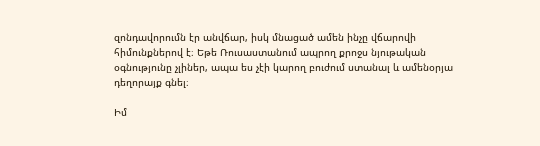զոնդավորումն էր անվճար, իսկ մնացած ամեն ինչը վճարովի հիմունքներով է։ Եթե Ռուսաստանում ապրող քրոջս նյութական օգնությունը չլիներ, ապա ես չէի կարող բուժում ստանալ և ամենօրյա դեղորայք գնել։

Իմ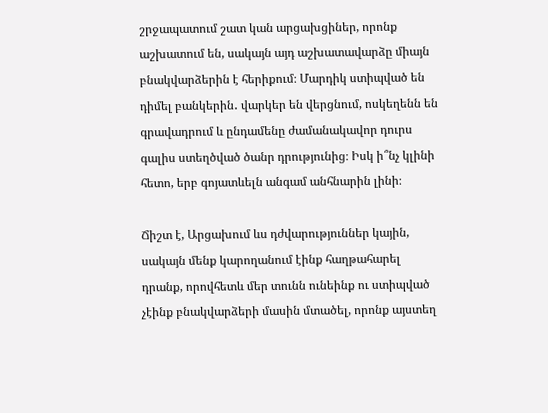շրջապատում շատ կան արցախցիներ, որոնք աշխատում են, սակայն այդ աշխատավարձը միայն բնակվարձերին է հերիքում։ Մարդիկ ստիպված են դիմել բանկերին․ վարկեր են վերցնում, ոսկեղենն են գրավադրում և ընդամենը ժամանակավոր դուրս գալիս ստեղծված ծանր դրությունից։ Իսկ ի՞նչ կլինի հետո, երբ գոյատևելն անգամ անհնարին լինի։

Ճիշտ է, Արցախում ևս դժվարություններ կային, սակայն մենք կարողանում էինք հաղթահարել դրանք, որովհետև մեր տունն ունեինք ու ստիպված չէինք բնակվարձերի մասին մտածել, որոնք այստեղ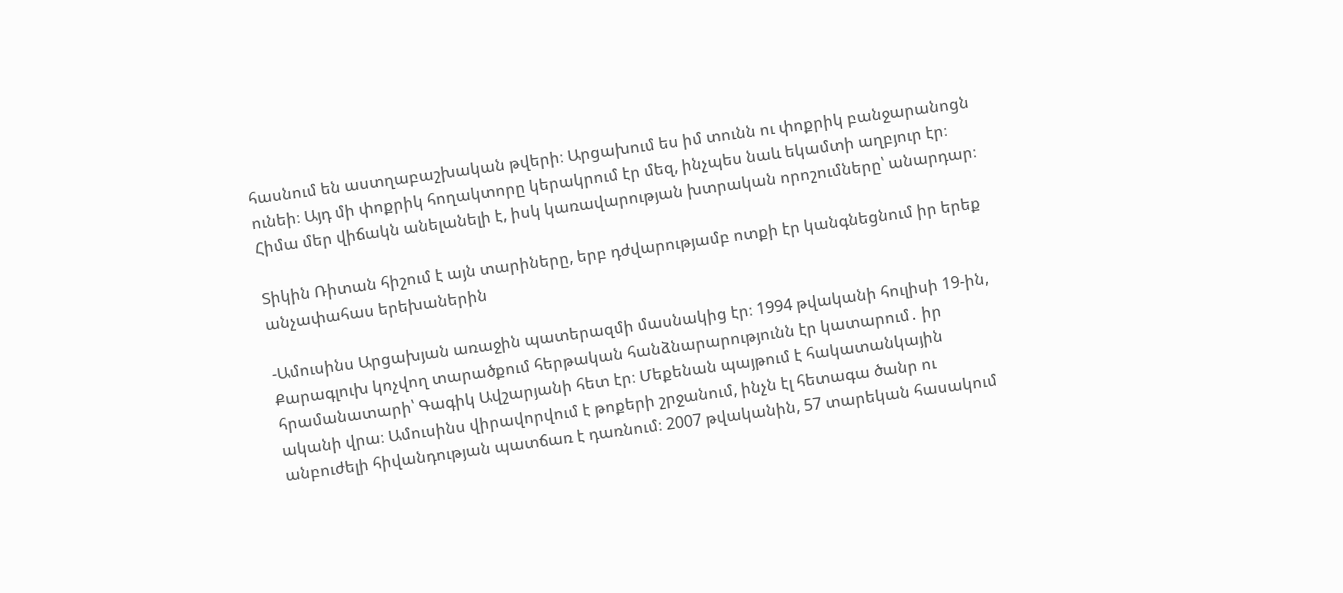հասնում են աստղաբաշխական թվերի։ Արցախում ես իմ տունն ու փոքրիկ բանջարանոցն ունեի։ Այդ մի փոքրիկ հողակտորը կերակրում էր մեզ, ինչպես նաև եկամտի աղբյուր էր։ Հիմա մեր վիճակն անելանելի է, իսկ կառավարության խտրական որոշումները՝ անարդար։

Տիկին Ռիտան հիշում է այն տարիները, երբ դժվարությամբ ոտքի էր կանգնեցնում իր երեք անչափահաս երեխաներին

-Ամուսինս Արցախյան առաջին պատերազմի մասնակից էր։ 1994 թվականի հուլիսի 19-ին, Քարագլուխ կոչվող տարածքում հերթական հանձնարարությունն էր կատարում․ իր հրամանատարի՝ Գագիկ Ավշարյանի հետ էր։ Մեքենան պայթում է հակատանկային ականի վրա։ Ամուսինս վիրավորվում է թոքերի շրջանում, ինչն էլ հետագա ծանր ու անբուժելի հիվանդության պատճառ է դառնում։ 2007 թվականին, 57 տարեկան հասակում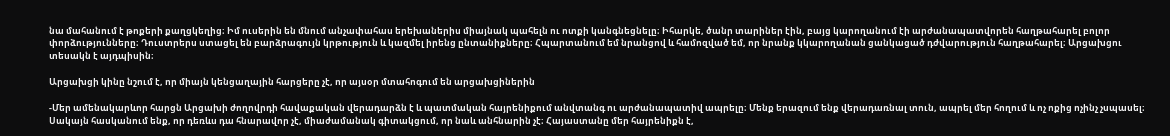նա մահանում է թոքերի քաղցկեղից։ Իմ ուսերին են մնում անչափահաս երեխաներիս միայնակ պահելն ու ոտքի կանգնեցնելը։ Իհարկե, ծանր տարիներ էին, բայց կարողանում էի արժանապատվորեն հաղթահարել բոլոր փորձությունները։ Դուստրերս ստացել են բարձրագույն կրթություն և կազմել իրենց ընտանիքները։ Հպարտանում եմ նրանցով և համոզված եմ, որ նրանք կկարողանան ցանկացած դժվարություն հաղթահարել։ Արցախցու տեսակն է այդպիսին։

Արցախցի կինը նշում է, որ միայն կենցաղային հարցերը չէ, որ այսօր մտահոգում են արցախցիներին

-Մեր ամենակարևոր հարցն Արցախի ժողովրդի հավաքական վերադարձն է և պատմական հայրենիքում անվտանգ ու արժանապատիվ ապրելը։ Մենք երազում ենք վերադառնալ տուն, ապրել մեր հողում և ոչ ոքից ոչինչ չսպասել։ Սակայն հասկանում ենք, որ դեռևս դա հնարավոր չէ, միաժամանակ գիտակցում, որ նաև անհնարին չէ։ Հայաստանը մեր հայրենիքն է,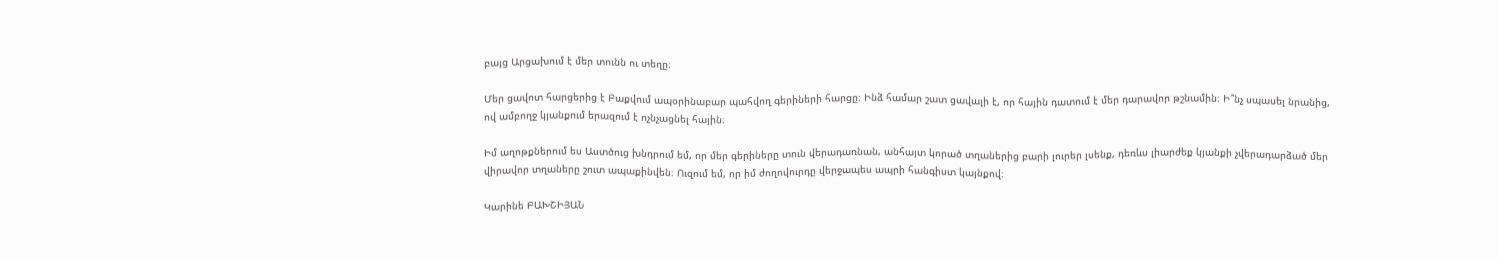բայց Արցախում է մեր տունն ու տեղը։

Մեր ցավոտ հարցերից է Բաքվում ապօրինաբար պահվող գերիների հարցը։ Ինձ համար շատ ցավալի է, որ հային դատում է մեր դարավոր թշնամին։ Ի՞նչ սպասել նրանից, ով ամբողջ կյանքում երազում է ոչնչացնել հային։

Իմ աղոթքներում ես Աստծուց խնդրում եմ, որ մեր գերիները տուն վերադառնան, անհայտ կորած տղաներից բարի լուրեր լսենք, դեռևս լիարժեք կյանքի չվերադարձած մեր վիրավոր տղաները շուտ ապաքինվեն։ Ուզում եմ, որ իմ ժողովուրդը վերջապես ապրի հանգիստ կայնքով։

Կարինե ԲԱԽՇԻՅԱՆ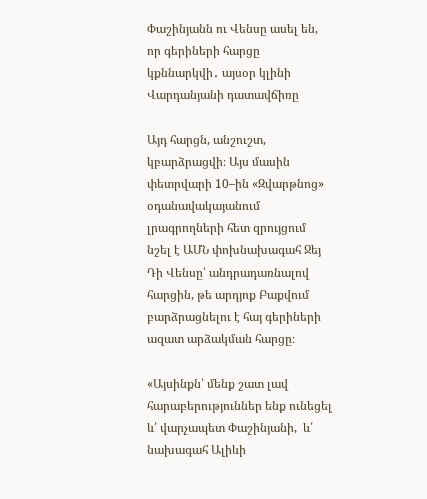Փաշինյանն ու Վենսը ասել են, որ գերիների հարցը կքննարկվի․ այսօր կլինի Վարդանյանի դատավճիռը

Այդ հարցն, անշուշտ, կբարձրացվի։ Այս մասին փետրվարի 10–ին «Զվարթնոց» օդանավակայանում լրագրողների հետ զրույցում նշել է ԱՄՆ փոխնախագահ Ջեյ Դի Վենսը՝ անդրադառնալով հարցին, թե արդյոք Բաքվում բարձրացնելու է հայ գերիների ազատ արձակման հարցը։

«Այսինքն՝ մենք շատ լավ հարաբերություններ ենք ունեցել և՛ վարչապետ Փաշինյանի,  և՛ նախագահ Ալիևի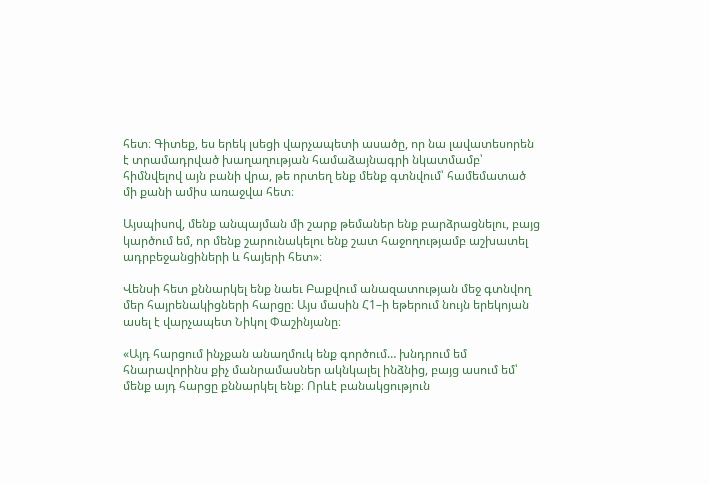հետ։ Գիտեք, ես երեկ լսեցի վարչապետի ասածը, որ նա լավատեսորեն է տրամադրված խաղաղության համաձայնագրի նկատմամբ՝ հիմնվելով այն բանի վրա, թե որտեղ ենք մենք գտնվում՝ համեմատած մի քանի ամիս առաջվա հետ։

Այսպիսով, մենք անպայման մի շարք թեմաներ ենք բարձրացնելու, բայց կարծում եմ, որ մենք շարունակելու ենք շատ հաջողությամբ աշխատել ադրբեջանցիների և հայերի հետ»։

Վենսի հետ քննարկել ենք նաեւ Բաքվում անազատության մեջ գտնվող մեր հայրենակիցների հարցը։ Այս մասին Հ1–ի եթերում նույն երեկոյան ասել է վարչապետ Նիկոլ Փաշինյանը։

«Այդ հարցում ինչքան անաղմուկ ենք գործում… խնդրում եմ հնարավորինս քիչ մանրամասներ ակնկալել ինձնից, բայց ասում եմ՝ մենք այդ հարցը քննարկել ենք։ Որևէ բանակցություն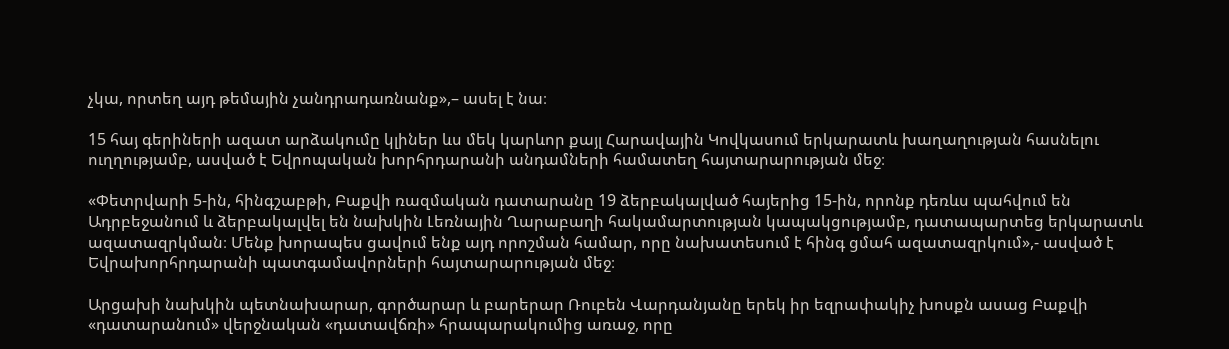չկա, որտեղ այդ թեմային չանդրադառնանք»,– ասել է նա։

15 հայ գերիների ազատ արձակումը կլիներ ևս մեկ կարևոր քայլ Հարավային Կովկասում երկարատև խաղաղության հասնելու ուղղությամբ, ասված է Եվրոպական խորհրդարանի անդամների համատեղ հայտարարության մեջ։

«Փետրվարի 5-ին, հինգշաբթի, Բաքվի ռազմական դատարանը 19 ձերբակալված հայերից 15-ին, որոնք դեռևս պահվում են Ադրբեջանում և ձերբակալվել են նախկին Լեռնային Ղարաբաղի հակամարտության կապակցությամբ, դատապարտեց երկարատև ազատազրկման։ Մենք խորապես ցավում ենք այդ որոշման համար, որը նախատեսում է հինգ ցմահ ազատազրկում»,- ասված է Եվրախորհրդարանի պատգամավորների հայտարարության մեջ։

Արցախի նախկին պետնախարար, գործարար և բարերար Ռուբեն Վարդանյանը երեկ իր եզրափակիչ խոսքն ասաց Բաքվի «դատարանում» վերջնական «դատավճռի» հրապարակումից առաջ, որը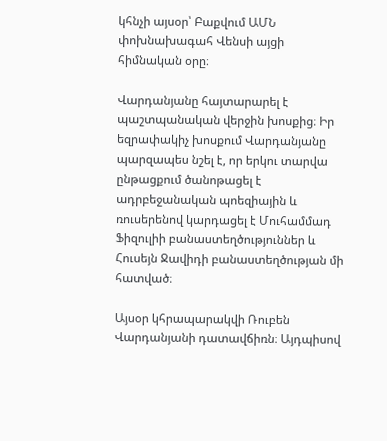կհնչի այսօր՝ Բաքվում ԱՄՆ փոխնախագահ Վենսի այցի հիմնական օրը։

Վարդանյանը հայտարարել է պաշտպանական վերջին խոսքից։ Իր եզրափակիչ խոսքում Վարդանյանը պարզապես նշել է, որ երկու տարվա ընթացքում ծանոթացել է ադրբեջանական պոեզիային և ռուսերենով կարդացել է Մուհամմադ Ֆիզուլիի բանաստեղծություններ և Հուսեյն Ջավիդի բանաստեղծության մի հատված։

Այսօր կհրապարակվի Ռուբեն Վարդանյանի դատավճիռն։ Այդպիսով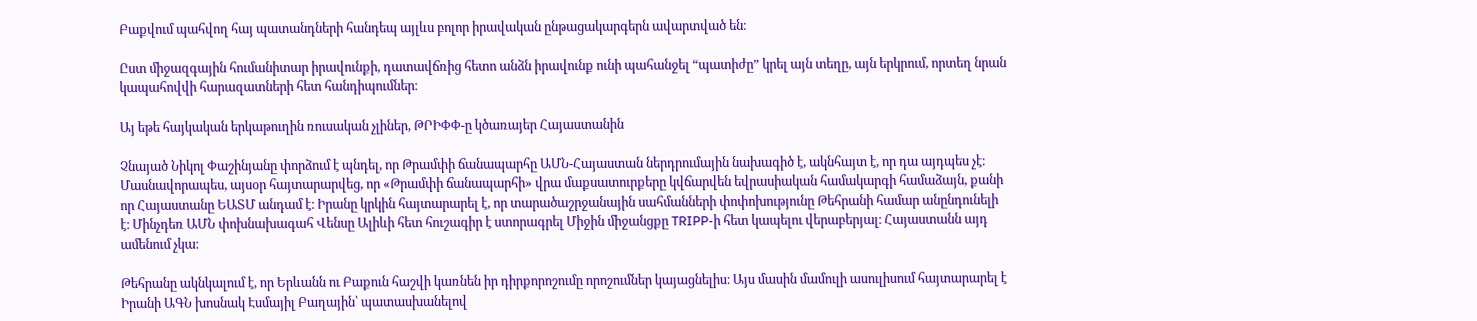Բաքվում պահվող հայ պատանդների հանդեպ այլևս բոլոր իրավական ընթացակարգերն ավարտված են։

Ըստ միջազգային հումանիտար իրավունքի, դատավճռից հետո անձն իրավունք ունի պահանջել “պատիժը” կրել այն տեղը, այն երկրում, որտեղ նրան կապահովվի հարազատների հետ հանդիպումներ։

Այ եթե հայկական երկաթուղին ռուսական չլիներ, ԹՐԻՓՓ-ը կծառայեր Հայաստանին

Չնայած Նիկոլ Փաշինյանը փորձում է պնդել, որ Թրամփի ճանապարհը ԱՄՆ-Հայաստան ներդրումային նախագիծ է, ակնհայտ է, որ դա այդպես չէ։ Մասնավորապես, այսօր հայտարարվեց, որ «Թրամփի ճանապարհի» վրա մաքսատուրքերը կվճարվեն եվրասիական համակարգի համաձայն, քանի որ Հայաստանը ԵԱՏՄ անդամ է։ Իրանը կրկին հայտարարել է, որ տարածաշրջանային սահմանների փոփոխությունը Թեհրանի համար անընդունելի է։ Մինչդեռ ԱՄՆ փոխնախագահ Վենսը Ալիևի հետ հուշագիր է ստորագրել Միջին միջանցքը TRIPP-ի հետ կապելու վերաբերյալ։ Հայաստանն այդ ամենում չկա։

Թեհրանը ակնկալում է, որ Երևանն ու Բաքուն հաշվի կառնեն իր դիրքորոշումը որոշումներ կայացնելիս։ Այս մասին մամուլի ասուլիսում հայտարարել է Իրանի ԱԳՆ խոսնակ Էսմայիլ Բաղային՝ պատասխանելով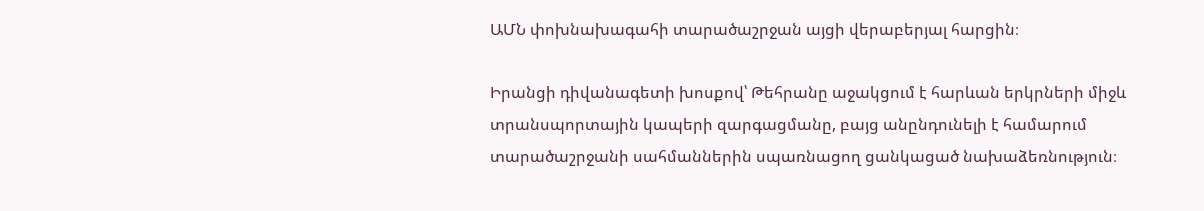ԱՄՆ փոխնախագահի տարածաշրջան այցի վերաբերյալ հարցին։

Իրանցի դիվանագետի խոսքով՝ Թեհրանը աջակցում է հարևան երկրների միջև տրանսպորտային կապերի զարգացմանը, բայց անընդունելի է համարում տարածաշրջանի սահմաններին սպառնացող ցանկացած նախաձեռնություն։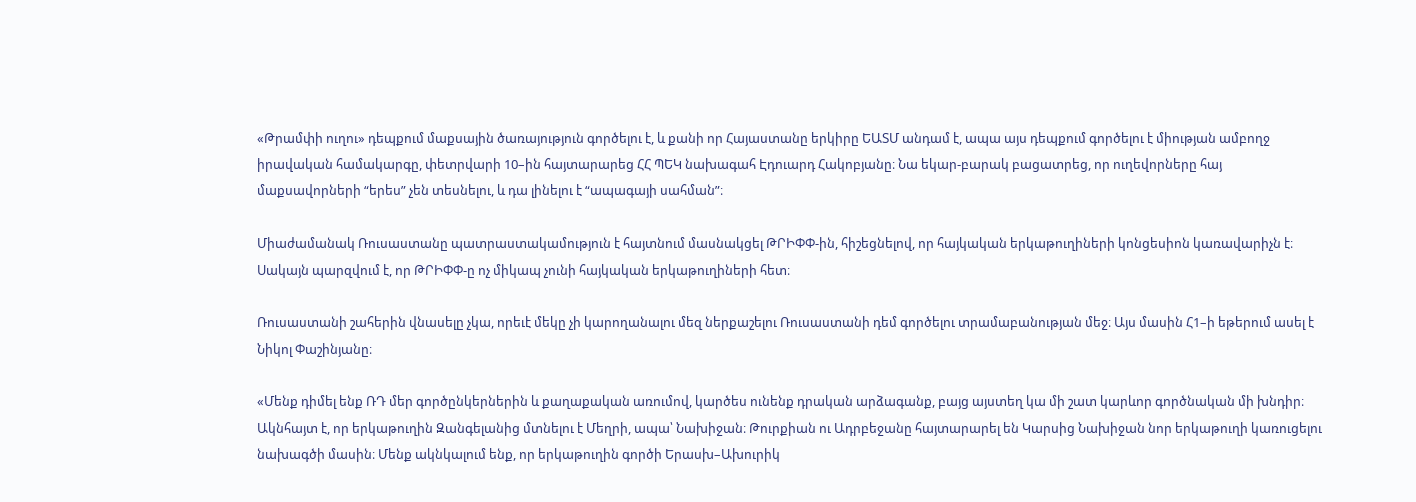«Թրամփի ուղու» դեպքում մաքսային ծառայություն գործելու է, և քանի որ Հայաստանը երկիրը ԵԱՏՄ անդամ է, ապա այս դեպքում գործելու է միության ամբողջ իրավական համակարգը, փետրվարի 10–ին հայտարարեց ՀՀ ՊԵԿ նախագահ Էդուարդ Հակոբյանը։ Նա եկար-բարակ բացատրեց, որ ուղեվորները հայ մաքսավորների “երես” չեն տեսնելու, և դա լինելու է “ապագայի սահման”։

Միաժամանակ Ռուսաստանը պատրաստակամություն է հայտնում մասնակցել ԹՐԻՓՓ-ին, հիշեցնելով, որ հայկական երկաթուղիների կոնցեսիոն կառավարիչն է։ Սակայն պարզվում է, որ ԹՐԻՓՓ-ը ոչ միկապ չունի հայկական երկաթուղիների հետ։

Ռուսաստանի շահերին վնասելը չկա, որեւէ մեկը չի կարողանալու մեզ ներքաշելու Ռուսաստանի դեմ գործելու տրամաբանության մեջ։ Այս մասին Հ1–ի եթերում ասել է Նիկոլ Փաշինյանը։

«Մենք դիմել ենք ՌԴ մեր գործընկերներին և քաղաքական առումով, կարծես ունենք դրական արձագանք, բայց այստեղ կա մի շատ կարևոր գործնական մի խնդիր։ Ակնհայտ է, որ երկաթուղին Զանգելանից մտնելու է Մեղրի, ապա՝ Նախիջան։ Թուրքիան ու Ադրբեջանը հայտարարել են Կարսից Նախիջան նոր երկաթուղի կառուցելու նախագծի մասին։ Մենք ակնկալում ենք, որ երկաթուղին գործի Երասխ–Ախուրիկ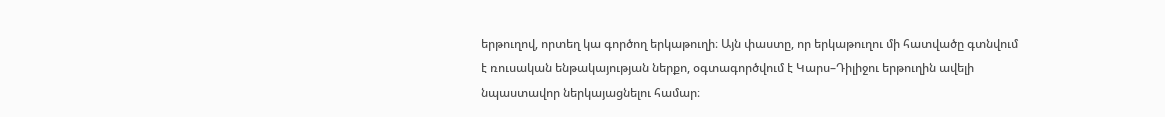երթուղով, որտեղ կա գործող երկաթուղի։ Այն փաստը, որ երկաթուղու մի հատվածը գտնվում է ռուսական ենթակայության ներքո, օգտագործվում է Կարս–Դիլիջու երթուղին ավելի նպաստավոր ներկայացնելու համար։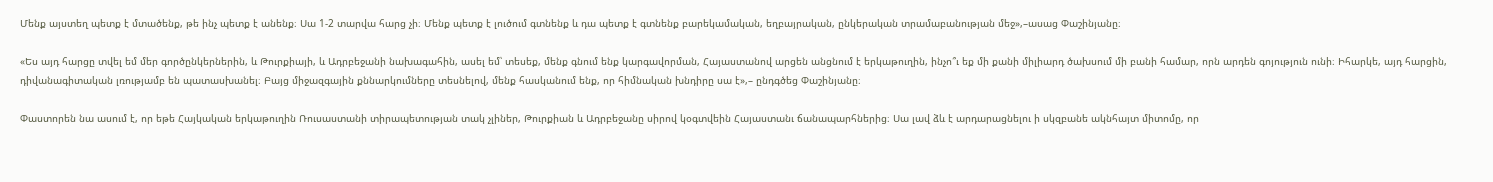Մենք այստեղ պետք է մտածենք, թե ինչ պետք է անենք։ Սա 1-2 տարվա հարց չի։ Մենք պետք է լուծում գտնենք և դա պետք է գտնենք բարեկամական, եղբայրական, ընկերական տրամաբանության մեջ»,–ասաց Փաշինյանը։

«Ես այդ հարցը տվել եմ մեր գործընկերներին, և Թուրքիայի, և Ադրբեջանի նախագահին, ասել եմ՝ տեսեք, մենք գնում ենք կարգավորման, Հայաստանով արցեն անցնում է երկաթուղին, ինչո՞ւ եք մի քանի միլիարդ ծախսում մի բանի համար, որն արդեն գոյություն ունի։ Իհարկե, այդ հարցին,  դիվանագիտական լռությամբ են պատասխանել։ Բայց միջազգային քննարկումները տեսնելով, մենք հասկանում ենք, որ հիմնական խնդիրը սա է»,– ընդգծեց Փաշինյանը։

Փաստորեն նա ասում է, որ եթե Հայկական երկաթուղին Ռուսաստանի տիրապետության տակ չլիներ, Թուրքիան և Ադրբեջանը սիրով կօգտվեին Հայաստանւ ճանապարհներից։ Սա լավ ձև է արդարացնելու ի սկզբանե ակնհայտ միտոմը, որ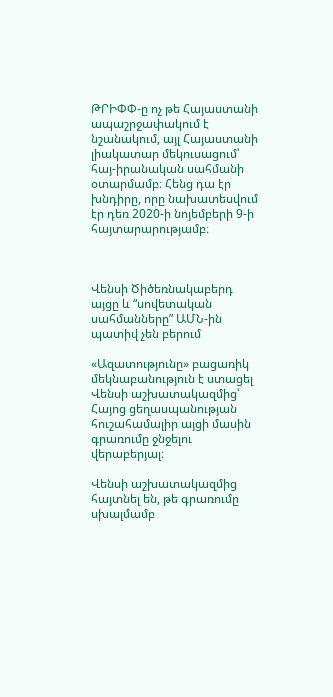ԹՐԻՓՓ-ը ոչ թե Հայաստանի ապաշրջափակում է նշանակում, այլ Հայաստանի լիակատար մեկուսացում՝ հայ-իրանական սահմանի օտարմամբ։ Հենց դա էր խնդիրը, որը նախատեսվում էր դեռ 2020-ի նոյեմբերի 9-ի հայտարարությամբ։



Վենսի Ծիծեռնակաբերդ այցը և “սովետական սահմանները” ԱՄՆ-ին պատիվ չեն բերում

«Ազատությունը» բացառիկ մեկնաբանություն է ստացել Վենսի աշխատակազմից՝ Հայոց ցեղասպանության հուշահամալիր այցի մասին գրառումը ջնջելու վերաբերյալ։

Վենսի աշխատակազմից հայտնել են, թե գրառումը սխալմամբ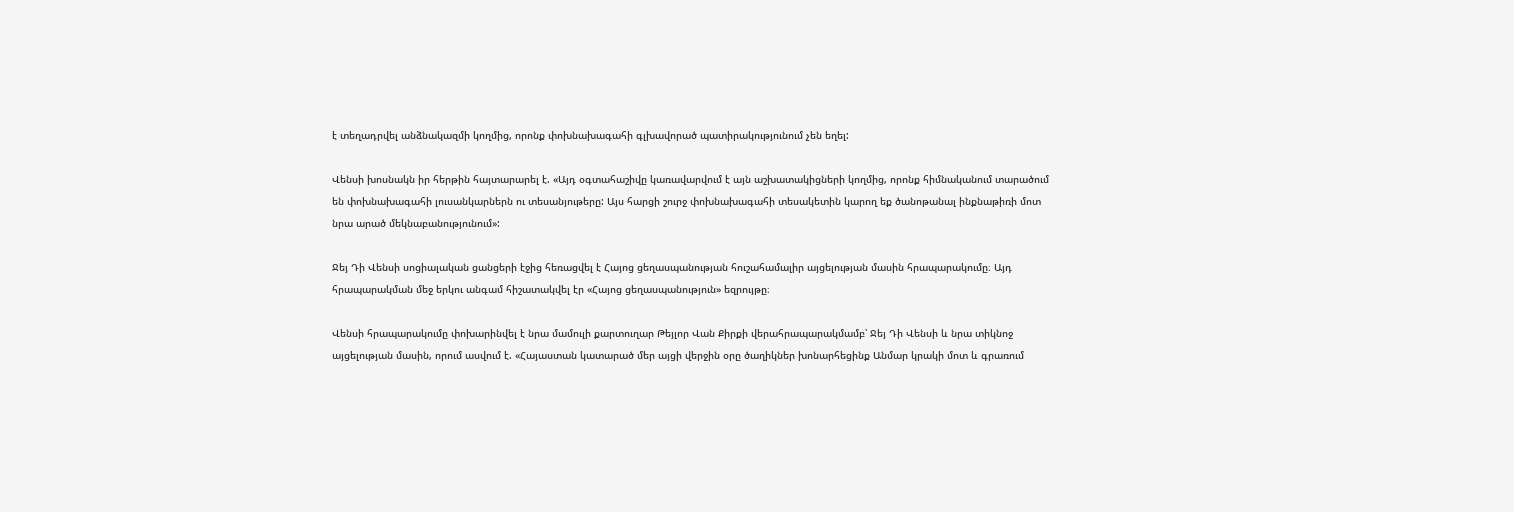է տեղադրվել անձնակազմի կողմից, որոնք փոխնախագահի գլխավորած պատիրակությունում չեն եղել:

Վենսի խոսնակն իր հերթին հայտարարել է. «Այդ օգտահաշիվը կառավարվում է այն աշխատակիցների կողմից, որոնք հիմնականում տարածում են փոխնախագահի լուսանկարներն ու տեսանյութերը: Այս հարցի շուրջ փոխնախագահի տեսակետին կարող եք ծանոթանալ ինքնաթիռի մոտ նրա արած մեկնաբանությունում»:

Ջեյ Դի Վենսի սոցիալական ցանցերի էջից հեռացվել է Հայոց ցեղասպանության հուշահամալիր այցելության մասին հրապարակումը։ Այդ հրապարակման մեջ երկու անգամ հիշատակվել էր «Հայոց ցեղասպանություն» եզրույթը։

Վենսի հրապարակումը փոխարինվել է նրա մամուլի քարտուղար Թեյլոր Վան Քիրքի վերահրապարակմամբ՝ Ջեյ Դի Վենսի և նրա տիկնոջ այցելության մասին, որում ասվում է. «Հայաստան կատարած մեր այցի վերջին օրը ծաղիկներ խոնարհեցինք Անմար կրակի մոտ և գրառում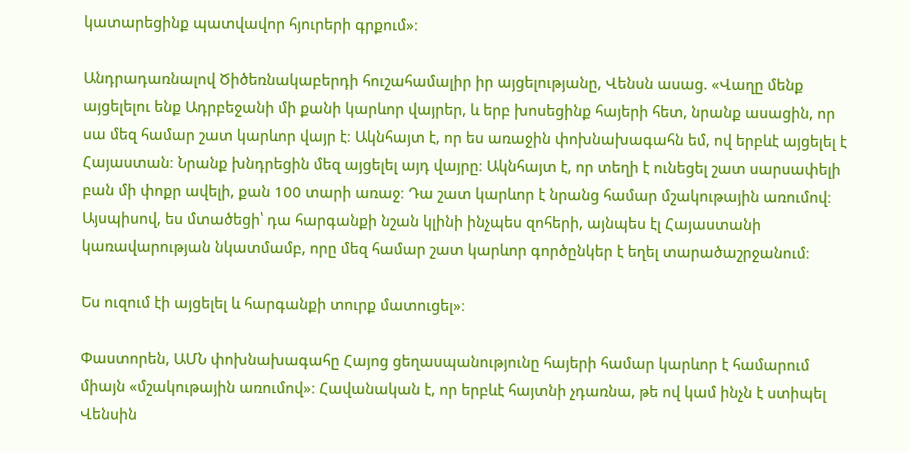կատարեցինք պատվավոր հյուրերի գրքում»։

Անդրադառնալով Ծիծեռնակաբերդի հուշահամալիր իր այցելությանը, Վենսն ասաց. «Վաղը մենք այցելելու ենք Ադրբեջանի մի քանի կարևոր վայրեր, և երբ խոսեցինք հայերի հետ, նրանք ասացին, որ սա մեզ համար շատ կարևոր վայր է։ Ակնհայտ է, որ ես առաջին փոխնախագահն եմ, ով երբևէ այցելել է Հայաստան։ Նրանք խնդրեցին մեզ այցելել այդ վայրը։ Ակնհայտ է, որ տեղի է ունեցել շատ սարսափելի բան մի փոքր ավելի, քան 100 տարի առաջ։ Դա շատ կարևոր է նրանց համար մշակութային առումով։ Այսպիսով, ես մտածեցի՝ դա հարգանքի նշան կլինի ինչպես զոհերի, այնպես էլ Հայաստանի կառավարության նկատմամբ, որը մեզ համար շատ կարևոր գործընկեր է եղել տարածաշրջանում։

Ես ուզում էի այցելել և հարգանքի տուրք մատուցել»։

Փաստորեն, ԱՄՆ փոխնախագահը Հայոց ցեղասպանությունը հայերի համար կարևոր է համարում միայն «մշակութային առումով»։ Հավանական է, որ երբևէ հայտնի չդառնա, թե ով կամ ինչն է ստիպել Վենսին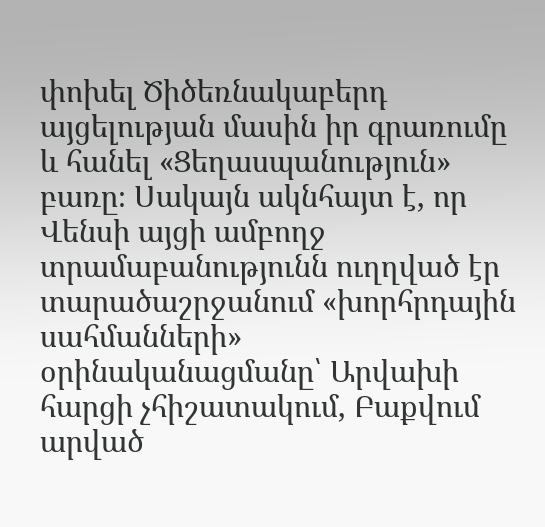փոխել Ծիծեռնակաբերդ այցելության մասին իր գրառումը և հանել «Ցեղասպանություն» բառը։ Սակայն ակնհայտ է, որ Վենսի այցի ամբողջ տրամաբանությունն ուղղված էր տարածաշրջանում «խորհրդային սահմանների» օրինականացմանը՝ Արվախի հարցի չհիշատակում, Բաքվում արված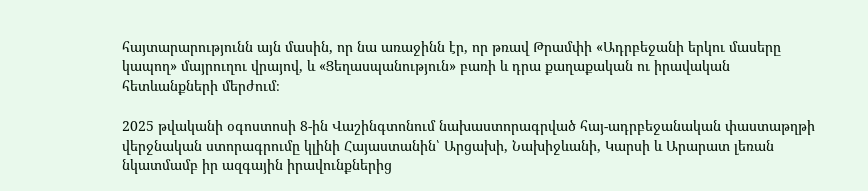հայտարարությունն այն մասին, որ նա առաջինն էր, որ թռավ Թրամփի «Ադրբեջանի երկու մասերը կապող» մայրուղու վրայով, և «Ցեղասպանություն» բառի և դրա քաղաքական ու իրավական հետևանքների մերժում։

2025 թվականի օգոստոսի 8-ին Վաշինգտոնում նախաստորագրված հայ-ադրբեջանական փաստաթղթի վերջնական ստորագրումը կլինի Հայաստանին՝ Արցախի, Նախիջևանի, Կարսի և Արարատ լեռան նկատմամբ իր ազգային իրավունքներից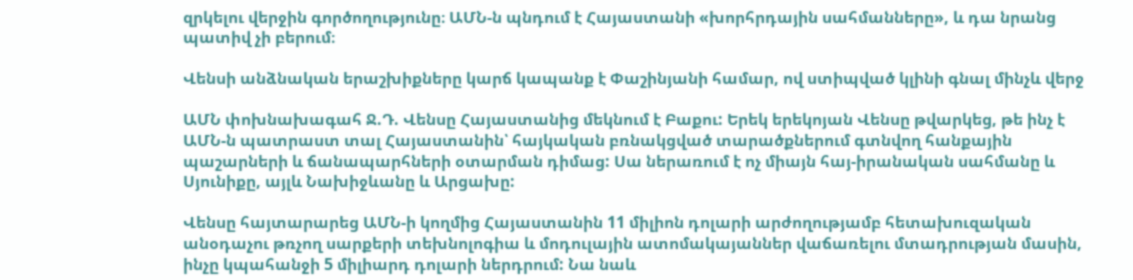զրկելու վերջին գործողությունը։ ԱՄՆ-ն պնդում է Հայաստանի «խորհրդային սահմանները», և դա նրանց պատիվ չի բերում։

Վենսի անձնական երաշխիքները կարճ կապանք է Փաշինյանի համար, ով ստիպված կլինի գնալ մինչև վերջ

ԱՄՆ փոխնախագահ Ջ.Դ. Վենսը Հայաստանից մեկնում է Բաքու: Երեկ երեկոյան Վենսը թվարկեց, թե ինչ է ԱՄՆ-ն պատրաստ տալ Հայաստանին՝ հայկական բռնակցված տարածքներում գտնվող հանքային պաշարների և ճանապարհների օտարման դիմաց: Սա ներառում է ոչ միայն հայ-իրանական սահմանը և Սյունիքը, այլև Նախիջևանը և Արցախը:

Վենսը հայտարարեց ԱՄՆ-ի կողմից Հայաստանին 11 միլիոն դոլարի արժողությամբ հետախուզական անօդաչու թռչող սարքերի տեխնոլոգիա և մոդուլային ատոմակայաններ վաճառելու մտադրության մասին, ինչը կպահանջի 5 միլիարդ դոլարի ներդրում: Նա նաև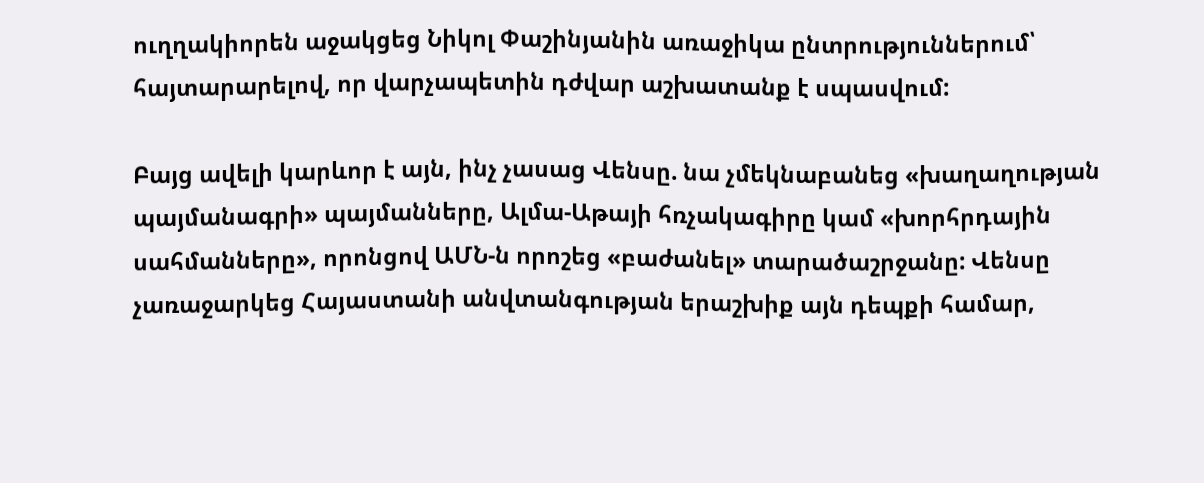ուղղակիորեն աջակցեց Նիկոլ Փաշինյանին առաջիկա ընտրություններում՝ հայտարարելով, որ վարչապետին դժվար աշխատանք է սպասվում:

Բայց ավելի կարևոր է այն, ինչ չասաց Վենսը. նա չմեկնաբանեց «խաղաղության պայմանագրի» պայմանները, Ալմա-Աթայի հռչակագիրը կամ «խորհրդային սահմանները», որոնցով ԱՄՆ-ն որոշեց «բաժանել» տարածաշրջանը: Վենսը չառաջարկեց Հայաստանի անվտանգության երաշխիք այն դեպքի համար,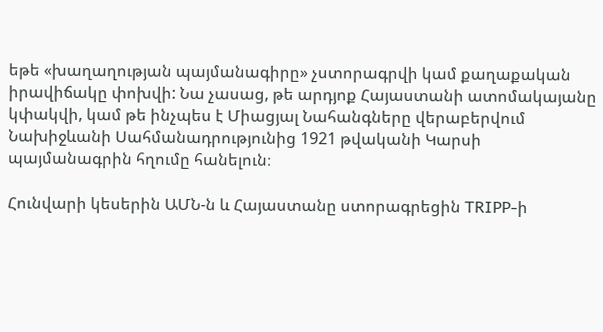եթե «խաղաղության պայմանագիրը» չստորագրվի կամ քաղաքական իրավիճակը փոխվի: Նա չասաց, թե արդյոք Հայաստանի ատոմակայանը կփակվի, կամ թե ինչպես է Միացյալ Նահանգները վերաբերվում Նախիջևանի Սահմանադրությունից 1921 թվականի Կարսի պայմանագրին հղումը հանելուն։

Հունվարի կեսերին ԱՄՆ-ն և Հայաստանը ստորագրեցին TRIPP-ի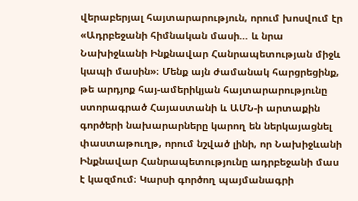վերաբերյալ հայտարարություն, որում խոսվում էր «Ադրբեջանի հիմնական մասի… և նրա Նախիջևանի Ինքնավար Հանրապետության միջև կապի մասին»։ Մենք այն ժամանակ հարցրեցինք, թե արդյոք հայ-ամերիկյան հայտարարությունը ստորագրած Հայաստանի և ԱՄՆ-ի արտաքին գործերի նախարարները կարող են ներկայացնել փաստաթուղթ, որում նշված լինի, որ Նախիջևանի Ինքնավար Հանրապետությունը ադրբեջանի մաս է կազմում։ Կարսի գործող պայմանագրի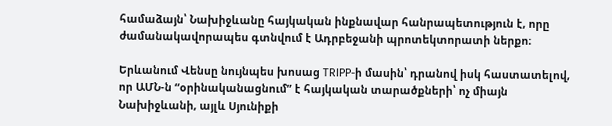համաձայն՝ Նախիջևանը հայկական ինքնավար հանրապետություն է, որը ժամանակավորապես գտնվում է Ադրբեջանի պրոտեկտորատի ներքո։

Երևանում Վենսը նույնպես խոսաց TRIPP-ի մասին՝ դրանով իսկ հաստատելով, որ ԱՄՆ-ն “օրինականացնում” է հայկական տարածքների՝ ոչ միայն Նախիջևանի, այլև Սյունիքի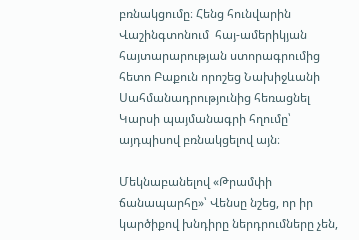բռնակցումը։ Հենց հունվարին Վաշինգտոնում  հայ-ամերիկյան հայտարարության ստորագրումից հետո Բաքուն որոշեց Նախիջևանի Սահմանադրությունից հեռացնել Կարսի պայմանագրի հղումը՝ այդպիսով բռնակցելով այն։

Մեկնաբանելով «Թրամփի ճանապարհը»՝ Վենսը նշեց, որ իր կարծիքով խնդիրը ներդրումները չեն,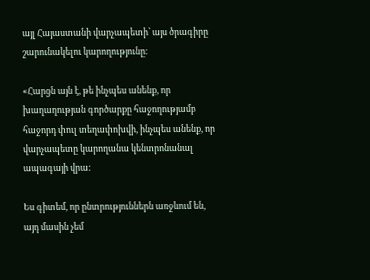այլ Հայաստանի վարչապետի՝ այս ծրագիրը շարունակելու կարողությունը։

«Հարցն այն է, թե ինչպես անենք, որ խաղաղության գործարքը հաջողությամբ հաջորդ փուլ տեղափոխվի, ինչպես անենք, որ վարչապետը կարողանա կենտրոնանալ ապագայի վրա:

Ես գիտեմ, որ ընտրություններն առջևում են, այդ մասին չեմ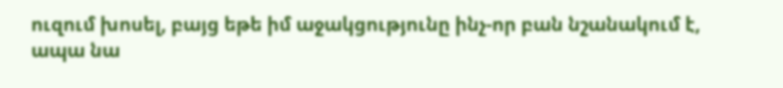ուզում խոսել, բայց եթե իմ աջակցությունը ինչ-որ բան նշանակում է, ապա նա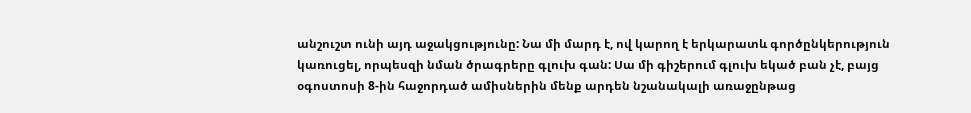անշուշտ ունի այդ աջակցությունը: Նա մի մարդ է, ով կարող է երկարատև գործընկերություն կառուցել, որպեսզի նման ծրագրերը գլուխ գան: Սա մի գիշերում գլուխ եկած բան չէ, բայց օգոստոսի 8-ին հաջորդած ամիսներին մենք արդեն նշանակալի առաջընթաց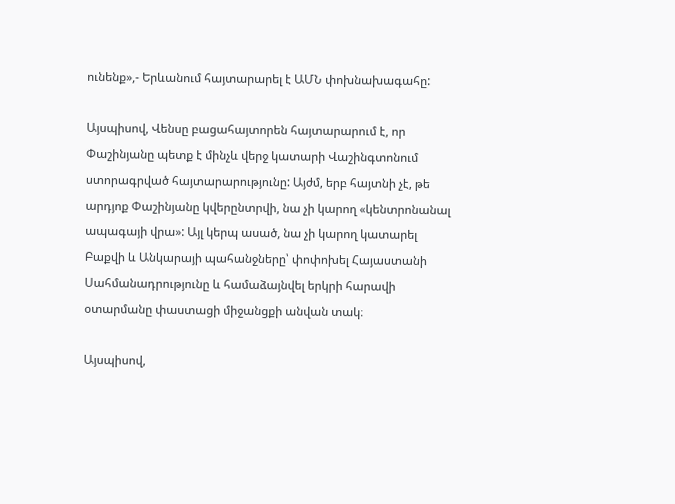ունենք»,- Երևանում հայտարարել է ԱՄՆ փոխնախագահը:

Այսպիսով, Վենսը բացահայտորեն հայտարարում է, որ Փաշինյանը պետք է մինչև վերջ կատարի Վաշինգտոնում ստորագրված հայտարարությունը: Այժմ, երբ հայտնի չէ, թե արդյոք Փաշինյանը կվերընտրվի, նա չի կարող «կենտրոնանալ ապագայի վրա»: Այլ կերպ ասած, նա չի կարող կատարել Բաքվի և Անկարայի պահանջները՝ փոփոխել Հայաստանի Սահմանադրությունը և համաձայնվել երկրի հարավի օտարմանը փաստացի միջանցքի անվան տակ։

Այսպիսով,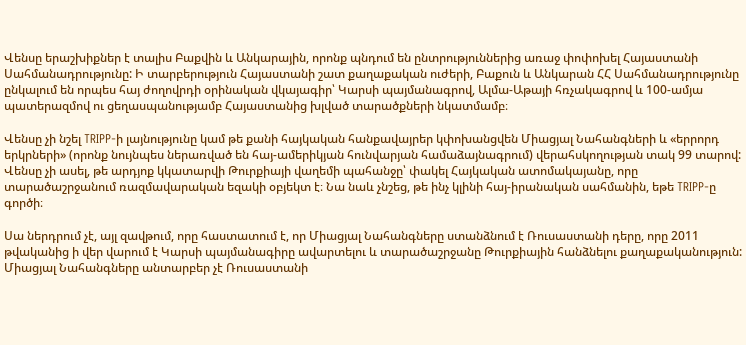Վենսը երաշխիքներ է տալիս Բաքվին և Անկարային, որոնք պնդում են ընտրություններից առաջ փոփոխել Հայաստանի Սահմանադրությունը: Ի տարբերություն Հայաստանի շատ քաղաքական ուժերի, Բաքուն և Անկարան ՀՀ Սահմանադրությունը ընկալում են որպես հայ ժողովրդի օրինական վկայագիր՝ Կարսի պայմանագրով, Ալմա-Աթայի հռչակագրով և 100-ամյա պատերազմով ու ցեղասպանությամբ Հայաստանից խլված տարածքների նկատմամբ։

Վենսը չի նշել TRIPP-ի լայնությունը կամ թե քանի հայկական հանքավայրեր կփոխանցվեն Միացյալ Նահանգների և «երրորդ երկրների» (որոնք նույնպես ներառված են հայ-ամերիկյան հունվարյան համաձայնագրում) վերահսկողության տակ 99 տարով: Վենսը չի ասել, թե արդյոք կկատարվի Թուրքիայի վաղեմի պահանջը՝ փակել Հայկական ատոմակայանը, որը տարածաշրջանում ռազմավարական եզակի օբյեկտ է։ Նա նաև չնշեց, թե ինչ կլինի հայ-իրանական սահմանին, եթե TRIPP-ը գործի։

Սա ներդրում չէ, այլ զավթում, որը հաստատում է, որ Միացյալ Նահանգները ստանձնում է Ռուսաստանի դերը, որը 2011 թվականից ի վեր վարում է Կարսի պայմանագիրը ավարտելու և տարածաշրջանը Թուրքիային հանձնելու քաղաքականություն: Միացյալ Նահանգները անտարբեր չէ Ռուսաստանի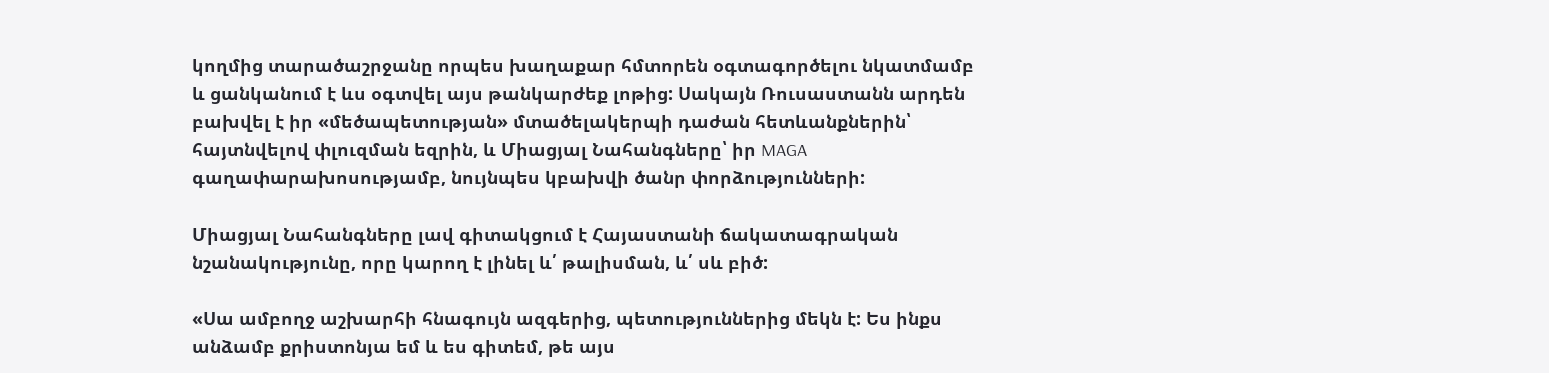կողմից տարածաշրջանը որպես խաղաքար հմտորեն օգտագործելու նկատմամբ և ցանկանում է ևս օգտվել այս թանկարժեք լոթից: Սակայն Ռուսաստանն արդեն բախվել է իր «մեծապետության» մտածելակերպի դաժան հետևանքներին՝ հայտնվելով փլուզման եզրին, և Միացյալ Նահանգները՝ իր MAGA գաղափարախոսությամբ, նույնպես կբախվի ծանր փորձությունների:

Միացյալ Նահանգները լավ գիտակցում է Հայաստանի ճակատագրական նշանակությունը, որը կարող է լինել և՛ թալիսման, և՛ սև բիծ:

«Սա ամբողջ աշխարհի հնագույն ազգերից, պետություններից մեկն է: Ես ինքս անձամբ քրիստոնյա եմ և ես գիտեմ, թե այս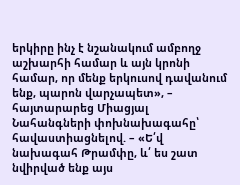երկիրը ինչ է նշանակում ամբողջ աշխարհի համար և այն կրոնի համար, որ մենք երկուսով դավանում ենք, պարոն վարչապետ», – հայտարարեց Միացյալ Նահանգների փոխնախագահը՝ հավաստիացնելով. – «Ե՛վ նախագահ Թրամփը, և՛ ես շատ նվիրված ենք այս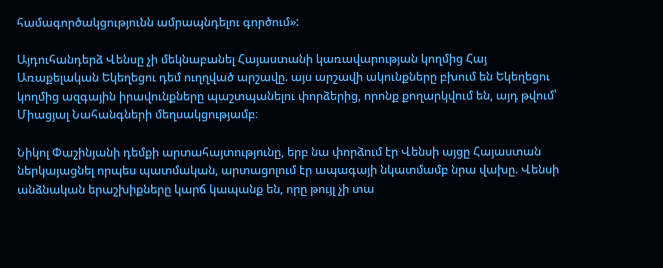համագործակցությունն ամրապնդելու գործում»:

Այդուհանդերձ Վենսը չի մեկնաբանել Հայաստանի կառավարության կողմից Հայ Առաքելական Եկեղեցու դեմ ուղղված արշավը. այս արշավի ակունքները բխում են Եկեղեցու կողմից ազգային իրավունքները պաշտպանելու փորձերից, որոնք քողարկվում են, այդ թվում՝ Միացյալ Նահանգների մեղսակցությամբ։

Նիկոլ Փաշինյանի դեմքի արտահայտությունը, երբ նա փորձում էր Վենսի այցը Հայաստան ներկայացնել որպես պատմական, արտացոլում էր ապագայի նկատմամբ նրա վախը. Վենսի անձնական երաշխիքները կարճ կապանք են, որը թույլ չի տա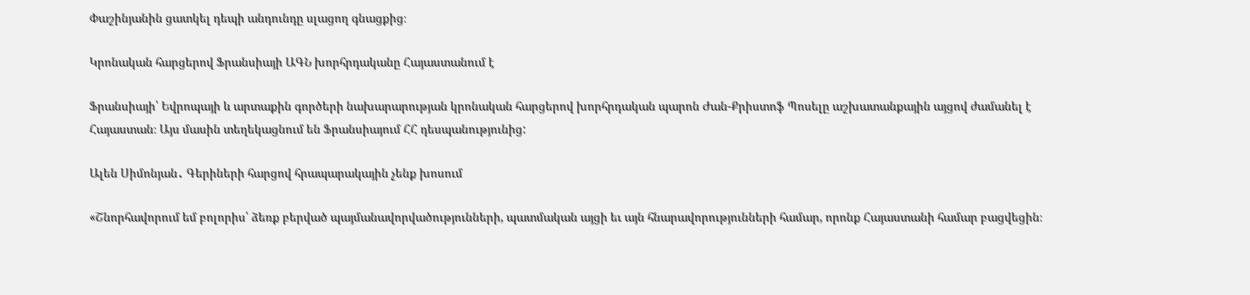Փաշինյանին ցատկել դեպի անդունդը սլացող գնացքից։

Կրոնական հարցերով Ֆրանսիայի ԱԳՆ խորհրդականը Հայաստանում է

Ֆրանսիայի՝ Եվրոպայի և արտաքին գործերի նախարարության կրոնական հարցերով խորհրդական պարոն Ժան-Քրիստոֆ Պոսելը աշխատանքային այցով ժամանել է Հայաստան։ Այս մասին տեղեկացնում են Ֆրանսիայում ՀՀ դեսպանությունից:

Ալեն Սիմոնյան․ Գերիների հարցով հրապարակային չենք խոսում

«Շնորհավորում եմ բոլորիս՝ ձեռք բերված պայմանավորվածությունների, պատմական այցի եւ այն հնարավորությունների համար, որոնք Հայաստանի համար բացվեցին։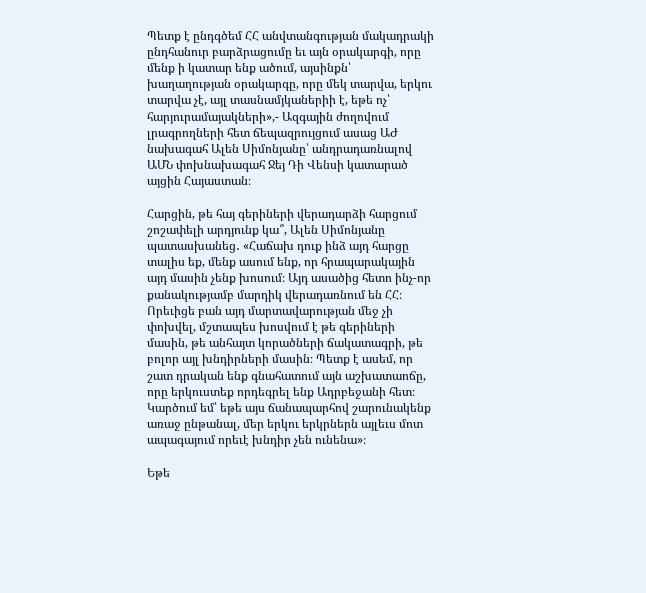Պետք է ընդգծեմ ՀՀ անվտանգության մակադրակի ընդհանուր բարձրացումը եւ այն օրակարգի, որը մենք ի կատար ենք ածում, այսինքն՝ խաղաղության օրակարգը, որը մեկ տարվա, երկու տարվա չէ, այլ տասնամյկաներիի է, եթե ոչ՝ հարյուրամայակների»,- Ազգային ժողովում լրագրողների հետ ճեպազրույցում ասաց ԱԺ նախագահ Ալեն Սիմոնյանը՝ անդրադառնալով ԱՄՆ փոխնախագահ Ջեյ Դի Վենսի կատարած այցին Հայաստան։

Հարցին, թե հայ գերիների վերադարձի հարցում շոշափելի արդյունք կա՞, Ալեն Սիմոնյանը պատասխանեց․ «Հաճախ դուք ինձ այդ հարցը տալիս եք, մենք ասում ենք, որ հրապարակային այդ մասին չենք խոսում։ Այդ ասածից հետո ինչ-որ քանակությամբ մարդիկ վերադառնում են ՀՀ։ Որեւիցե բան այդ մարտավարության մեջ չի փոխվել, մշտապես խոսվում է թե գերիների մասին, թե անհայտ կորածների ճակատագրի, թե բոլոր այլ խնդիրների մասին։ Պետք է ասեմ, որ շատ դրական ենք գնահատում այն աշխատաոճը, որը երկուստեք որդեգրել ենք Ադրբեջանի հետ։ Կարծում եմ՝ եթե այս ճանապարհով շարունակենք առաջ ընթանալ, մեր երկու երկրներն այլեւս մոտ ապագայում որեւէ խնդիր չեն ունենա»։

Եթե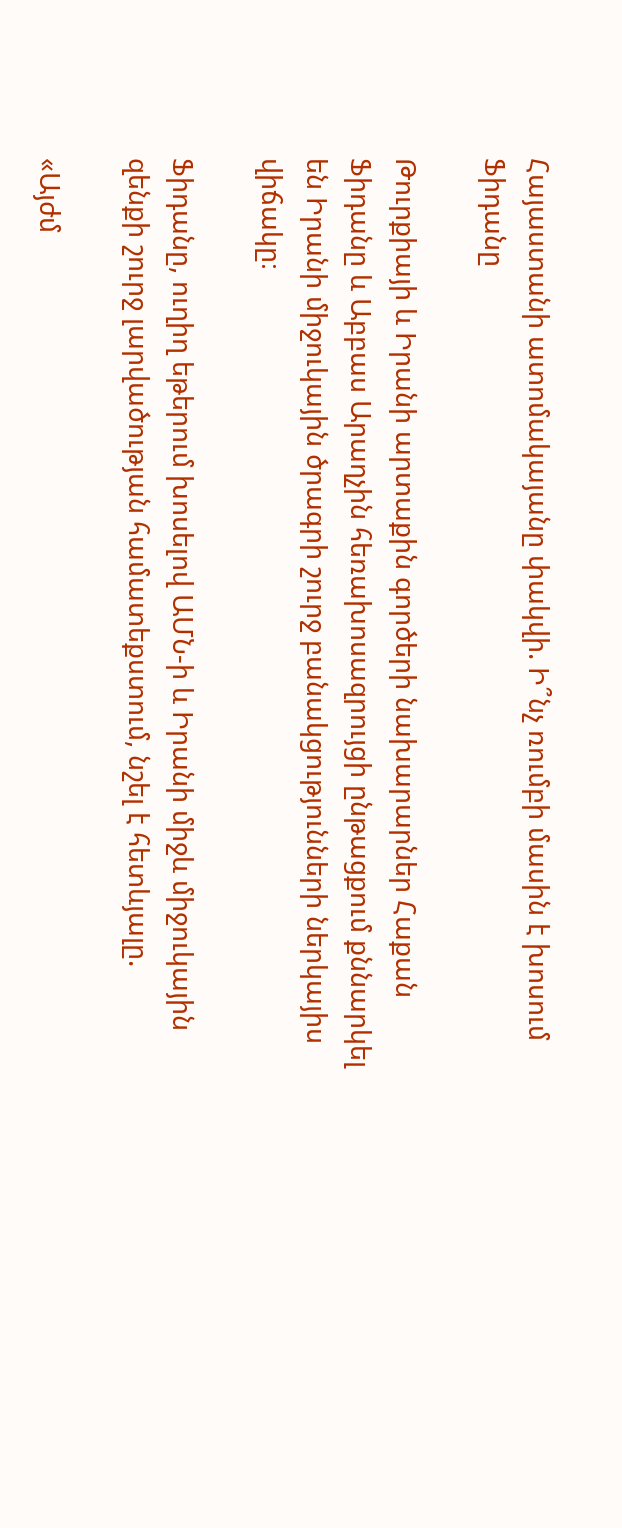Հայաստանի ատոմակայանը փակվի. Ի՞նչ ռումբի մասին է խոսում Ֆիդանը

Թուրքիայի և Իրանի արտաքին գործերի նախարարներ Հաքան Ֆիդանը և Աբբաս Արաղչին հեռախոսազրույցի ընթացքում քննարկել են Իրանի միջուկային ծրագրի շուրջ բանակցությունների ներկայիս վիճակը։

Ֆիդանը, ուղիղ եթերում խոսելով ԱՄՆ-ի և Իրանի միջև միջուկային զենքի շուրջ լարվածության համատեքստում, նշել է հետևյալը.

«Այժմ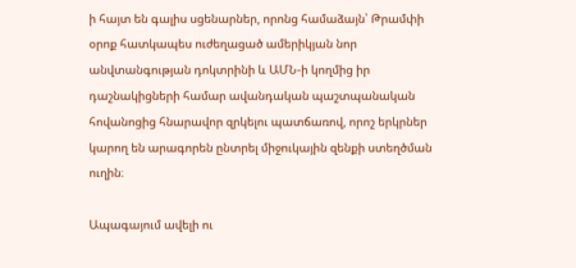ի հայտ են գալիս սցենարներ, որոնց համաձայն՝ Թրամփի օրոք հատկապես ուժեղացած ամերիկյան նոր անվտանգության դոկտրինի և ԱՄՆ-ի կողմից իր դաշնակիցների համար ավանդական պաշտպանական հովանոցից հնարավոր զրկելու պատճառով, որոշ երկրներ կարող են արագորեն ընտրել միջուկային զենքի ստեղծման ուղին։

Ապագայում ավելի ու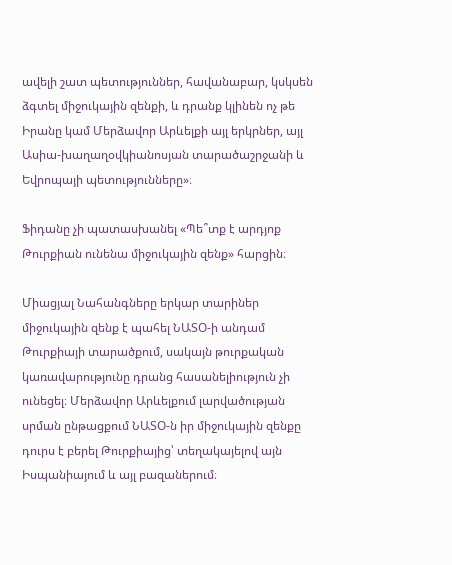ավելի շատ պետություններ, հավանաբար, կսկսեն ձգտել միջուկային զենքի, և դրանք կլինեն ոչ թե Իրանը կամ Մերձավոր Արևելքի այլ երկրներ, այլ Ասիա-խաղաղօվկիանոսյան տարածաշրջանի և Եվրոպայի պետությունները»։

Ֆիդանը չի պատասխանել «Պե՞տք է արդյոք Թուրքիան ունենա միջուկային զենք» հարցին։

Միացյալ Նահանգները երկար տարիներ միջուկային զենք է պահել ՆԱՏՕ-ի անդամ Թուրքիայի տարածքում, սակայն թուրքական կառավարությունը դրանց հասանելիություն չի ունեցել։ Մերձավոր Արևելքում լարվածության սրման ընթացքում ՆԱՏՕ-ն իր միջուկային զենքը դուրս է բերել Թուրքիայից՝ տեղակայելով այն Իսպանիայում և այլ բազաներում։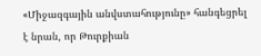«Միջազգային անվստահությունը» հանգեցրել է նրան, որ Թուրքիան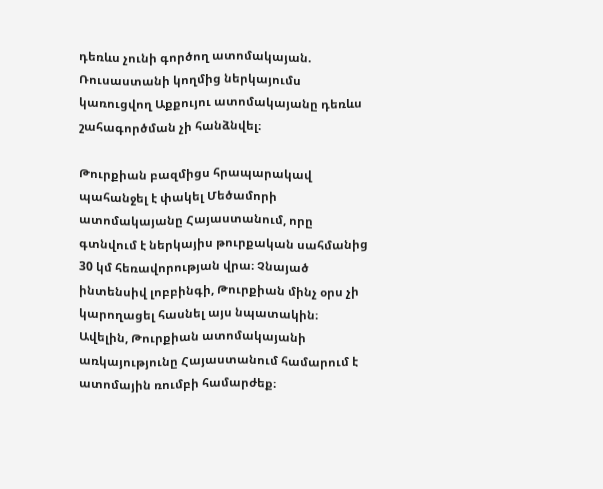դեռևս չունի գործող ատոմակայան. Ռուսաստանի կողմից ներկայումս կառուցվող Աքքույու ատոմակայանը դեռևս շահագործման չի հանձնվել։

Թուրքիան բազմիցս հրապարակավ պահանջել է փակել Մեծամորի ատոմակայանը Հայաստանում, որը գտնվում է ներկայիս թուրքական սահմանից 30 կմ հեռավորության վրա։ Չնայած ինտենսիվ լոբբինգի, Թուրքիան մինչ օրս չի կարողացել հասնել այս նպատակին։ Ավելին, Թուրքիան ատոմակայանի առկայությունը Հայաստանում համարում է ատոմային ռումբի համարժեք։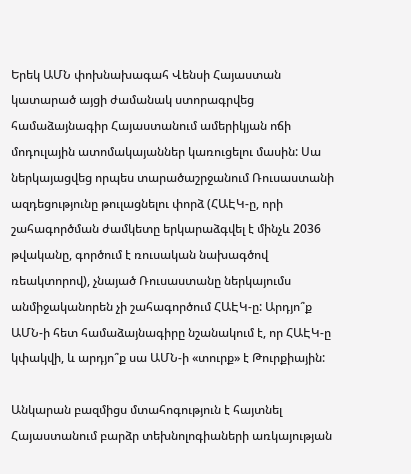Երեկ ԱՄՆ փոխնախագահ Վենսի Հայաստան կատարած այցի ժամանակ ստորագրվեց համաձայնագիր Հայաստանում ամերիկյան ոճի մոդուլային ատոմակայաններ կառուցելու մասին: Սա ներկայացվեց որպես տարածաշրջանում Ռուսաստանի ազդեցությունը թուլացնելու փորձ (ՀԱԷԿ-ը, որի շահագործման ժամկետը երկարաձգվել է մինչև 2036 թվականը, գործում է ռուսական նախագծով ռեակտորով), չնայած Ռուսաստանը ներկայումս անմիջականորեն չի շահագործում ՀԱԷԿ-ը: Արդյո՞ք ԱՄՆ-ի հետ համաձայնագիրը նշանակում է, որ ՀԱԷԿ-ը կփակվի, և արդյո՞ք սա ԱՄՆ-ի «տուրք» է Թուրքիային:

Անկարան բազմիցս մտահոգություն է հայտնել Հայաստանում բարձր տեխնոլոգիաների առկայության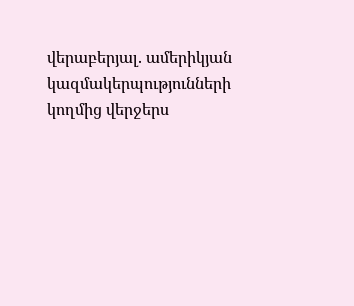վերաբերյալ. ամերիկյան կազմակերպությունների կողմից վերջերս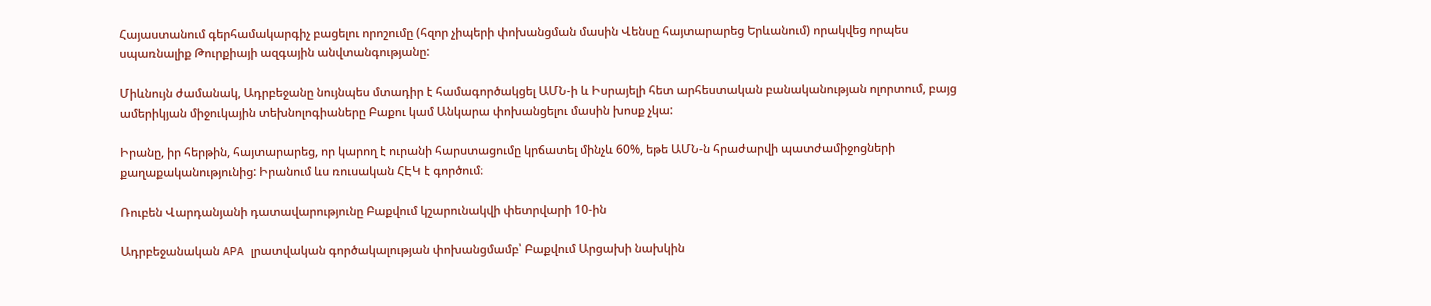Հայաստանում գերհամակարգիչ բացելու որոշումը (հզոր չիպերի փոխանցման մասին Վենսը հայտարարեց Երևանում) որակվեց որպես սպառնալիք Թուրքիայի ազգային անվտանգությանը:

Միևնույն ժամանակ, Ադրբեջանը նույնպես մտադիր է համագործակցել ԱՄՆ-ի և Իսրայելի հետ արհեստական բանականության ոլորտում, բայց ամերիկյան միջուկային տեխնոլոգիաները Բաքու կամ Անկարա փոխանցելու մասին խոսք չկա:

Իրանը, իր հերթին, հայտարարեց, որ կարող է ուրանի հարստացումը կրճատել մինչև 60%, եթե ԱՄՆ-ն հրաժարվի պատժամիջոցների քաղաքականությունից: Իրանում ևս ռուսական ՀԷԿ է գործում։

Ռուբեն Վարդանյանի դատավարությունը Բաքվում կշարունակվի փետրվարի 10-ին

Ադրբեջանական APA լրատվական գործակալության փոխանցմամբ՝ Բաքվում Արցախի նախկին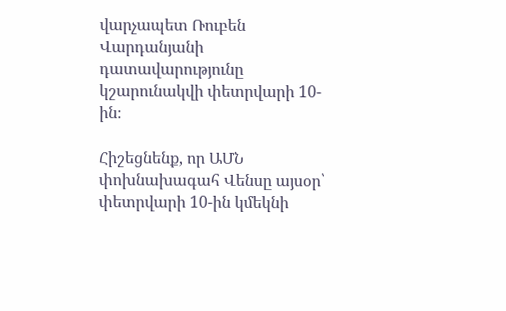վարչապետ Ռուբեն Վարդանյանի դատավարությունը կշարունակվի փետրվարի 10-ին։

Հիշեցնենք, որ ԱՄՆ փոխնախագահ Վենսը այսօր՝ փետրվարի 10-ին կմեկնի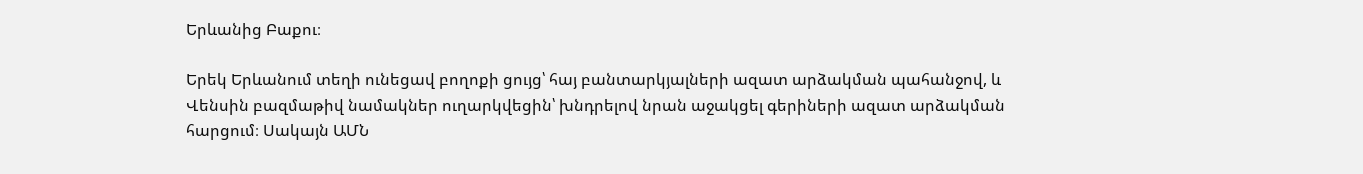Երևանից Բաքու։

Երեկ Երևանում տեղի ունեցավ բողոքի ցույց՝ հայ բանտարկյալների ազատ արձակման պահանջով, և Վենսին բազմաթիվ նամակներ ուղարկվեցին՝ խնդրելով նրան աջակցել գերիների ազատ արձակման հարցում։ Սակայն ԱՄՆ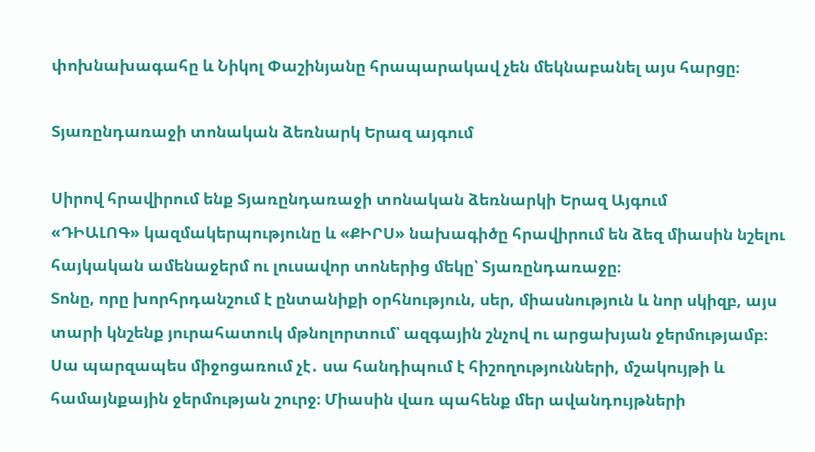փոխնախագահը և Նիկոլ Փաշինյանը հրապարակավ չեն մեկնաբանել այս հարցը։

Տյառընդառաջի տոնական ձեռնարկ Երազ այգում

Սիրով հրավիրում ենք Տյառընդառաջի տոնական ձեռնարկի Երազ Այգում
«ԴԻԱԼՈԳ» կազմակերպությունը և «ՔԻՐՍ» նախագիծը հրավիրում են ձեզ միասին նշելու հայկական ամենաջերմ ու լուսավոր տոներից մեկը՝ Տյառընդառաջը։
Տոնը, որը խորհրդանշում է ընտանիքի օրհնություն, սեր, միասնություն և նոր սկիզբ, այս տարի կնշենք յուրահատուկ մթնոլորտում՝ ազգային շնչով ու արցախյան ջերմությամբ։
Սա պարզապես միջոցառում չէ․ սա հանդիպում է հիշողությունների, մշակույթի և համայնքային ջերմության շուրջ։ Միասին վառ պահենք մեր ավանդույթների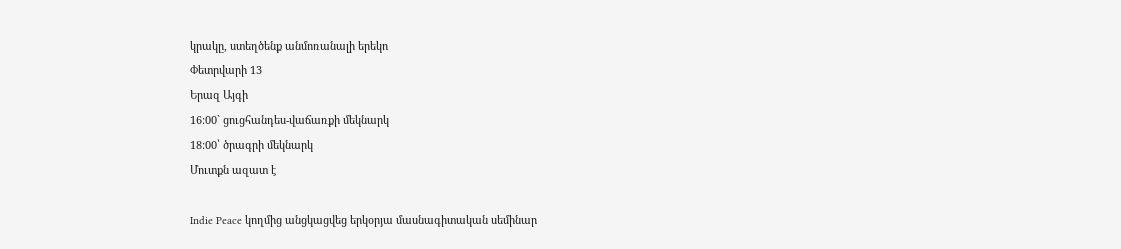կրակը, ստեղծենք անմոռանալի երեկո
Փետրվարի 13
Երազ Այգի
16:00` ցուցհանդես-վաճառքի մեկնարկ
18:00՝ ծրագրի մեկնարկ
Մուտքն ազատ է

Indie Peace կողմից անցկացվեց երկօրյա մասնագիտական սեմինար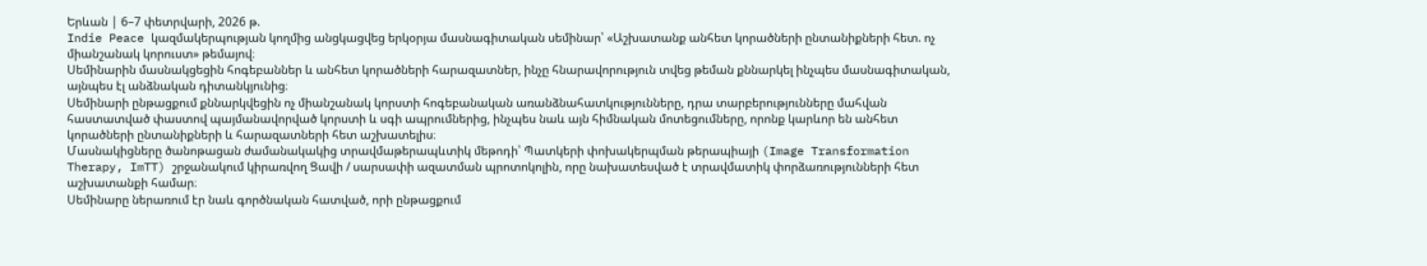Երևան | 6–7 փետրվարի, 2026 թ.
Indie Peace կազմակերպության կողմից անցկացվեց երկօրյա մասնագիտական սեմինար՝ «Աշխատանք անհետ կորածների ընտանիքների հետ. ոչ միանշանակ կորուստ» թեմայով։
Սեմինարին մասնակցեցին հոգեբաններ և անհետ կորածների հարազատներ, ինչը հնարավորություն տվեց թեման քննարկել ինչպես մասնագիտական, այնպես էլ անձնական դիտանկյունից։
Սեմինարի ընթացքում քննարկվեցին ոչ միանշանակ կորստի հոգեբանական առանձնահատկությունները, դրա տարբերությունները մահվան հաստատված փաստով պայմանավորված կորստի և սգի ապրումներից, ինչպես նաև այն հիմնական մոտեցումները, որոնք կարևոր են անհետ կորածների ընտանիքների և հարազատների հետ աշխատելիս։
Մասնակիցները ծանոթացան ժամանակակից տրավմաթերապևտիկ մեթոդի՝ Պատկերի փոխակերպման թերապիայի (Image Transformation Therapy, ImTT) շրջանակում կիրառվող Ցավի / սարսափի ազատման պրոտոկոլին, որը նախատեսված է տրավմատիկ փորձառությունների հետ աշխատանքի համար։
Սեմինարը ներառում էր նաև գործնական հատված, որի ընթացքում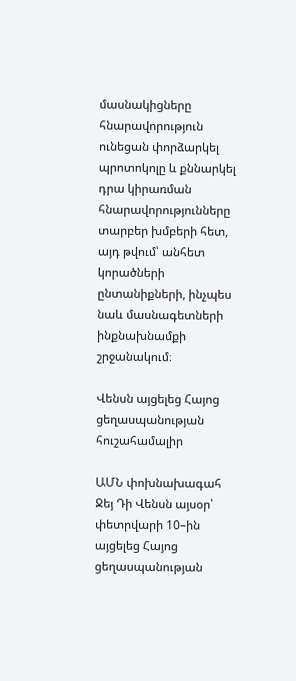մասնակիցները հնարավորություն ունեցան փորձարկել պրոտոկոլը և քննարկել դրա կիրառման հնարավորությունները տարբեր խմբերի հետ, այդ թվում՝ անհետ կորածների ընտանիքների, ինչպես նաև մասնագետների ինքնախնամքի շրջանակում։

Վենսն այցելեց Հայոց ցեղասպանության հուշահամալիր

ԱՄՆ փոխնախագահ Ջեյ Դի Վենսն այսօր՝ փետրվարի 10–ին այցելեց Հայոց ցեղասպանության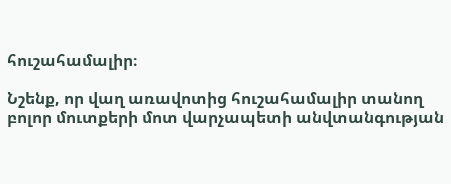հուշահամալիր։

Նշենք, որ վաղ առավոտից հուշահամալիր տանող բոլոր մուտքերի մոտ վարչապետի անվտանգության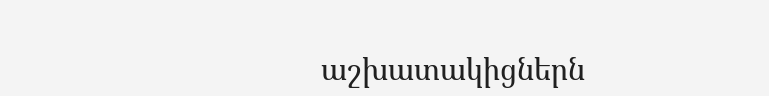աշխատակիցներն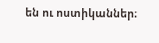են ու ոստիկաններ։